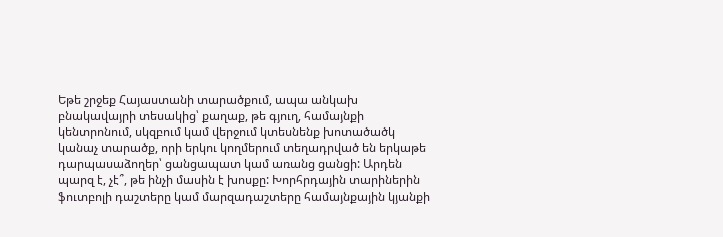Եթե շրջեք Հայաստանի տարածքում, ապա անկախ բնակավայրի տեսակից՝ քաղաք, թե գյուղ, համայնքի կենտրոնում, սկզբում կամ վերջում կտեսնենք խոտածածկ կանաչ տարածք, որի երկու կողմերում տեղադրված են երկաթե դարպասաձողեր՝ ցանցապատ կամ առանց ցանցի: Արդեն պարզ է, չէ՞, թե ինչի մասին է խոսքը: Խորհրդային տարիներին ֆուտբոլի դաշտերը կամ մարզադաշտերը համայնքային կյանքի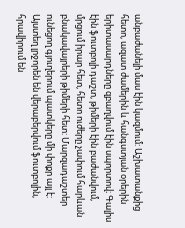անբաժանելի մաս էին կազմում: Աշխատանքից հետո, ազատ ժամերին և հանգստյան օրերին երիտասարդները զբաղվում էին սպորտով։ Գալիս էին ֆուտբոլի դաշտ, թիմերի էին բաժանվում, մրցում իրար հետ, հետո ուժերը չափում հարևան բնակավայրերի թիմերի հետ: Մարզադաշտեր ունեցող գյուղերում պատկերը մի փոքր այլ է: Այստեղ լրջորեն են վերաբերվում ֆուտբոլին, հրավիրում են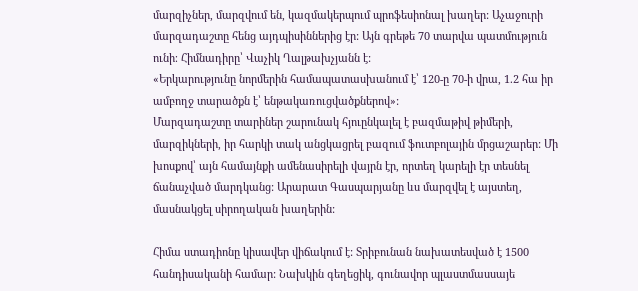մարզիչներ, մարզվում են, կազմակերպում պրոֆեսիոնալ խաղեր: Աչաջուրի մարզադաշտը հենց այդպիսիններից էր: Այն գրեթե 70 տարվա պատմություն ունի։ Հիմնադիրը՝ Վաչիկ Ղալթախչյանն է:
«Երկարությունը նորմերին համապատասխանում է՝ 120-ը 70-ի վրա, 1.2 հա իր ամբողջ տարածքն է՝ ենթակառուցվածքներով»:
Մարզադաշտը տարիներ շարունակ հյուընկալել է բազմաթիվ թիմերի, մարզիկների, իր հարկի տակ անցկացրել բազում ֆուտբոլային մրցաշարեր: Մի խոսքով՝ այն համայնքի ամենասիրելի վայրն էր, որտեղ կարելի էր տեսնել ճանաչված մարդկանց: Արարատ Գասպարյանը ևս մարզվել է այստեղ, մասնակցել սիրողական խաղերին:

Հիմա ստադիոնը կիսավեր վիճակում է: Տրիբունան նախատեսված է 1500 հանդիսականի համար: Նախկին գեղեցիկ, գունավոր պլաստմասսայե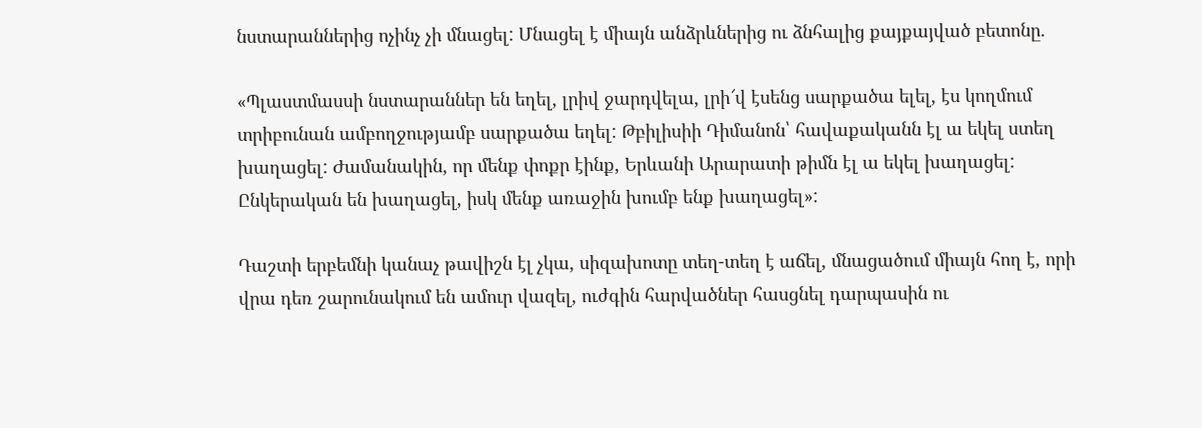նստարաններից ոչինչ չի մնացել: Մնացել է միայն անձրևներից ու ձնհալից քայքայված բետոնը.

«Պլաստմասսի նստարաններ են եղել, լրիվ ջարդվելա, լրի՜վ էսենց սարքածա ելել, էս կողմում տրիբունան ամբողջությամբ սարքածա եղել: Թբիլիսիի Դիմանոն՝ հավաքականն էլ ա եկել ստեղ խաղացել: Ժամանակին, որ մենք փոքր էինք, Երևանի Արարատի թիմն էլ ա եկել խաղացել: Ընկերական են խաղացել, իսկ մենք առաջին խումբ ենք խաղացել»:

Դաշտի երբեմնի կանաչ թավիշն էլ չկա, սիզախոտը տեղ-տեղ է աճել, մնացածում միայն հող է, որի վրա դեռ շարունակում են ամուր վազել, ուժգին հարվածներ հասցնել դարպասին ու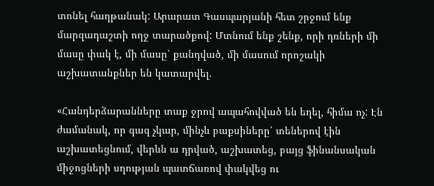տոնել հաղթանակ: Արարատ Գասպարյանի հետ շրջում ենք մարզադաշտի ողջ տարածքով: Մտնում ենք շենք, որի դռների մի մասը փակ է, մի մասը՝ քանդված, մի մասում որոշակի աշխատանքներ են կատարվել.

«Հանդերձարանները տաք ջրով ապահովված են եղել, հիմա ոչ: Էն ժամանակ, որ գազ չկար, մինչև բաքսիները՝ տեներով էին աշխատեցնում, վերևն ա դրված, աշխատեց, բայց ֆինանսական միջոցների սղության պատճառով փակվեց ու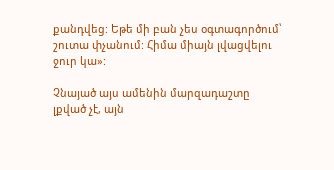քանդվեց: Եթե մի բան չես օգտագործում՝ շուտա փչանում: Հիմա միայն լվացվելու ջուր կա»:

Չնայած այս ամենին մարզադաշտը լքված չէ, այն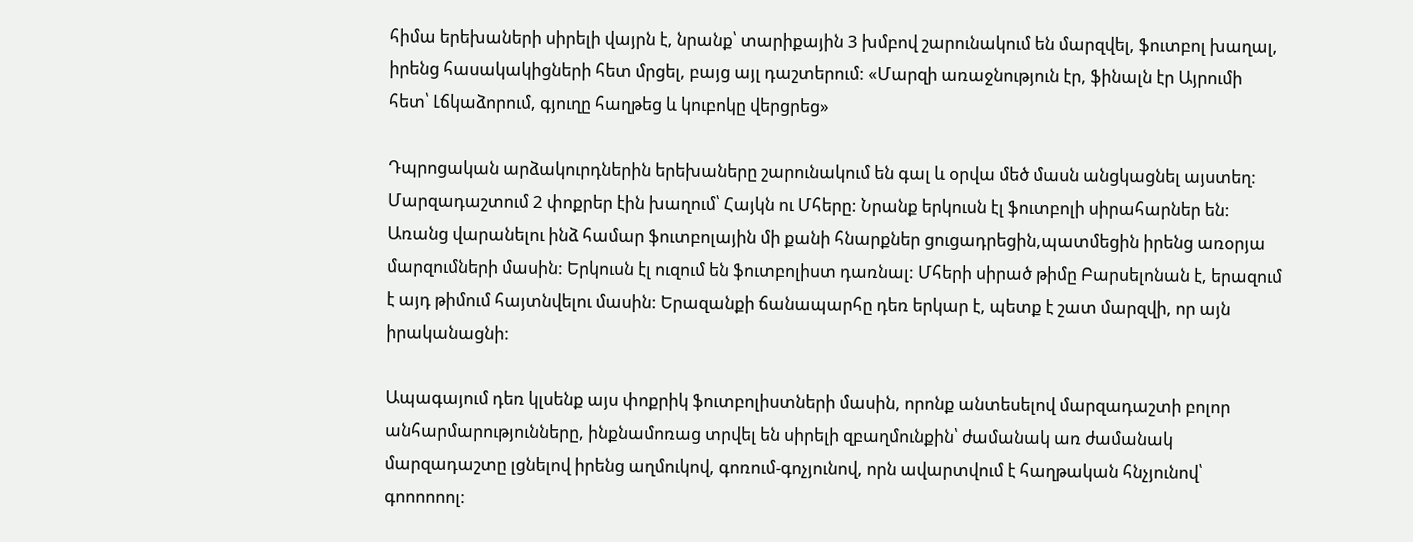հիմա երեխաների սիրելի վայրն է, նրանք՝ տարիքային 3 խմբով շարունակում են մարզվել, ֆուտբոլ խաղալ, իրենց հասակակիցների հետ մրցել, բայց այլ դաշտերում: «Մարզի առաջնություն էր, ֆինալն էր Այրումի հետ՝ Լճկաձորում, գյուղը հաղթեց և կուբոկը վերցրեց»

Դպրոցական արձակուրդներին երեխաները շարունակում են գալ և օրվա մեծ մասն անցկացնել այստեղ: Մարզադաշտում 2 փոքրեր էին խաղում՝ Հայկն ու Մհերը: Նրանք երկուսն էլ ֆուտբոլի սիրահարներ են: Առանց վարանելու ինձ համար ֆուտբոլային մի քանի հնարքներ ցուցադրեցին,պատմեցին իրենց առօրյա մարզումների մասին: Երկուսն էլ ուզում են ֆուտբոլիստ դառնալ: Մհերի սիրած թիմը Բարսելոնան է, երազում է այդ թիմում հայտնվելու մասին: Երազանքի ճանապարհը դեռ երկար է, պետք է շատ մարզվի, որ այն իրականացնի:

Ապագայում դեռ կլսենք այս փոքրիկ ֆուտբոլիստների մասին, որոնք անտեսելով մարզադաշտի բոլոր անհարմարությունները, ինքնամոռաց տրվել են սիրելի զբաղմունքին՝ ժամանակ առ ժամանակ մարզադաշտը լցնելով իրենց աղմուկով, գոռում-գոչյունով, որն ավարտվում է հաղթական հնչյունով՝ գոոոոոոլ: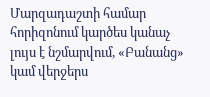Մարզադաշտի համար հորիզոնում կարծես կանաչ լույս է նշմարվում, «Բանանց» կամ վերջերս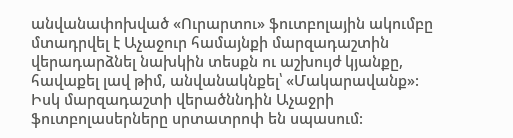անվանափոխված «Ուրարտու» ֆուտբոլային ակումբը մտադրվել է Աչաջուր համայնքի մարզադաշտին վերադարձնել նախկին տեսքն ու աշխույժ կյանքը, հավաքել լավ թիմ, անվանակնքել՝ «Մակարավանք»: Իսկ մարզադաշտի վերածննդին Աչաջրի ֆուտբոլասերները սրտատրոփ են սպասում: